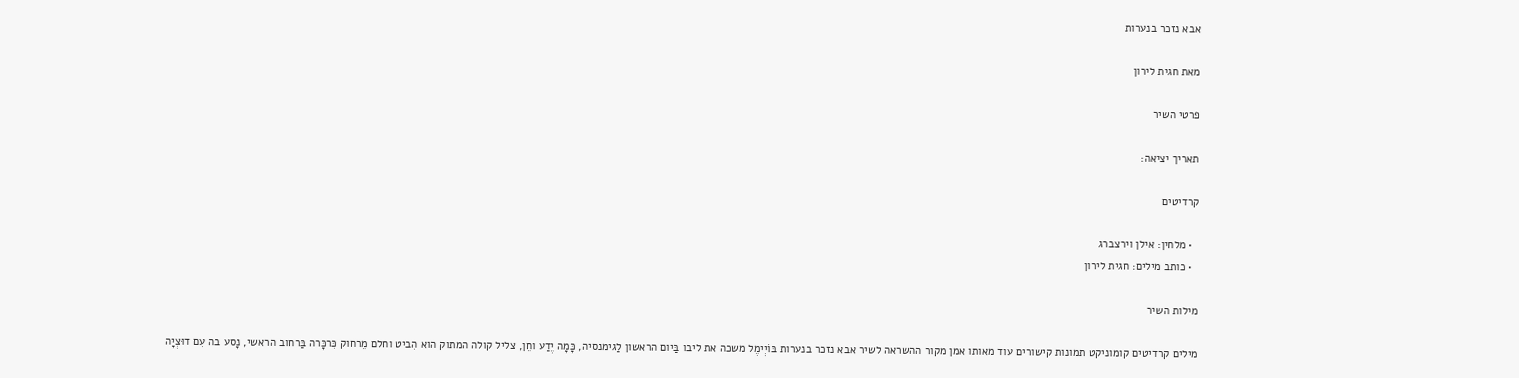אבא נזכר בנערות

מאת חגית לירון

פרטי השיר

תאריך יציאה:

קרדיטים

  • מלחין: אילן וירצברג
  • כותב מילים: חגית לירון

מילות השיר

מילים קרדיטים קומוניקט תמונות קישורים עוד מאותו אמן מקור ההשראה לשיר אבא נזכר בנערות בּוֹיְימֶל משכה את ליבו בַּיום הראשון לַגימנסיה, כָּמָה יֶדַע וחֵן, צליל קולה המתוק הוא הִביט וחלם מֵרחוק כִּרכָּרה בַּרחוב הראשי, נָסע בה עִם דוּצְיָה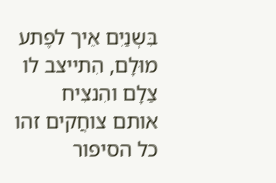בִּשְנַיִם אֵיך לפֶתע מוּלָם, הִתייצב לו צַלָם והִנצִיח אותם צוחֲקים זהו כל הסיפור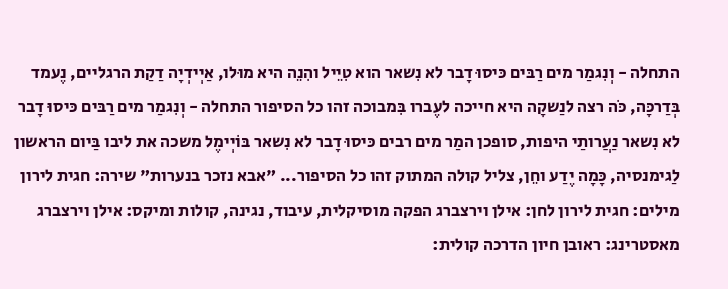התחלה - וְנִגמַר מים רַבּים כּיסוּ דָבר לא נִשאר הוא טִיֵיל והִנֵה היא מוּלו, אַיְידְיָה דַקַת הרגליים, נֶעמד בְּדַרכָּה, כֹּה רצה לנַשקָה היא חייכה לעֶברו בִּמבוכה זהו כל הסיפור התחלה - וְנִגמַר מים רַבּים כּיסוּ דָבר לא נִשאר נַעֲרותַי היפות, סופכן המַר מים רבים כּיסוּ דָבר לא נִשאר בּוֹיְימֶל משכה את ליבו בַּיום הראשון לַגימנסיה, כָּמָה יֶדַע וחֵן, צליל קולה המתוק זהו כל הסיפור... "אבא נזכר בנערות" שירה: חגית לירון מילים: חגית לירון לחן: אילן וירצברג הפקה מוסיקלית, עיבוד, נגינה, קולות ומיקס: אילן וירצברג מאסטרינג: ראובן חיון הדרכה קולית: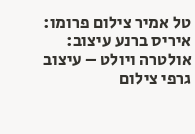טל אמיר צילום פרומו: איריס ברנע עיצוב: אולטרה ויולט – עיצוב גרפי צילום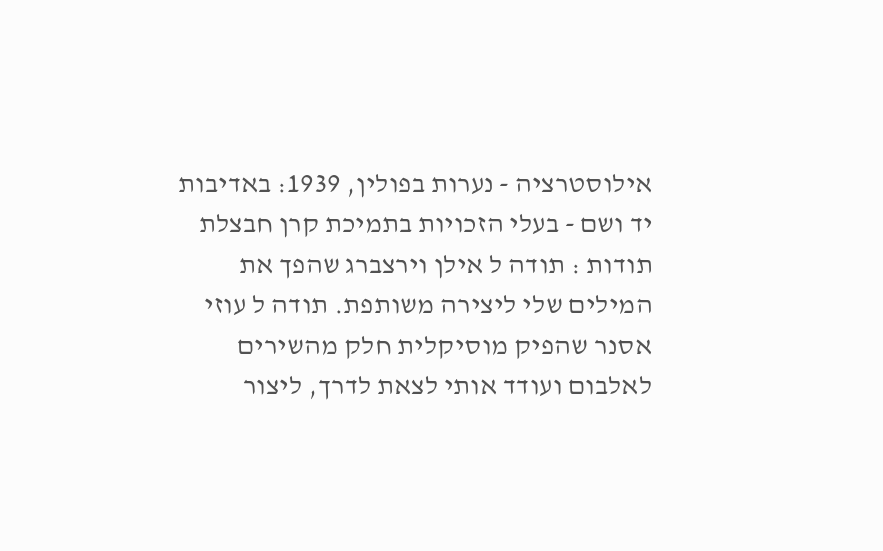אילוסטרציה - נערות בפולין, 1939: באדיבות יד ושם - בעלי הזכויות בתמיכת קרן חבצלת תודות : תודה ל אילן וירצברג שהפך את המילים שלי ליצירה משותפת. תודה ל עוזי אסנר שהפיק מוסיקלית חלק מהשירים לאלבום ועודד אותי לצאת לדרך, ליצור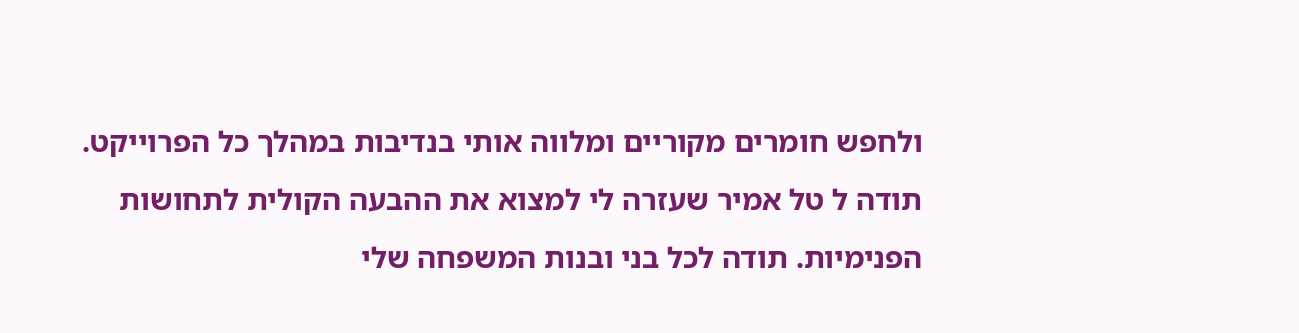ולחפש חומרים מקוריים ומלווה אותי בנדיבות במהלך כל הפרוייקט. תודה ל טל אמיר שעזרה לי למצוא את ההבעה הקולית לתחושות הפנימיות. תודה לכל בני ובנות המשפחה שלי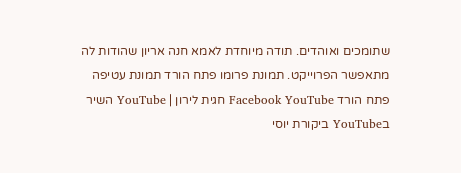שתומכים ואוהדים. תודה מיוחדת לאמא חנה אריון שהודות לה מתאפשר הפרוייקט. תמונת פרומו פתח הורד תמונת עטיפה פתח הורד Facebook YouTube חגית לירון | YouTube השיר בYouTube ביקורת יוסי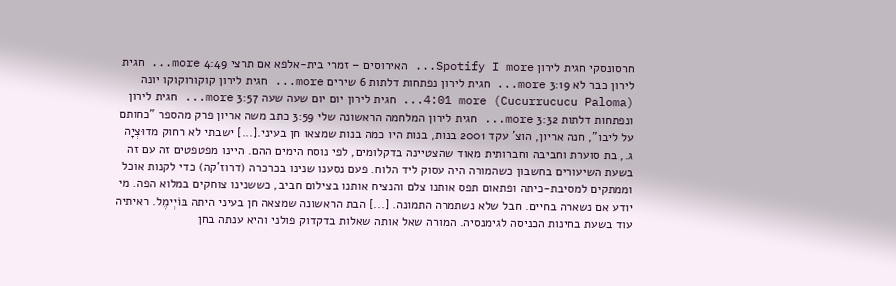חרסונסקי חגית לירון Spotify I more... האירוסים – זמרי בית-אלפא אם תרצי 4:49 more... חגית לירון כבר לא 3:19 more... חגית לירון נפתחות דלתות 6 שירים more... חגית לירון קוקורוקוקו יונה (Cucurrucucu Paloma) 4:01 more... חגית לירון יום יום שעה שעה 3:57 more... חגית לירון ונפתחות דלתות 3:32 more... חגית לירון המלחמה הראשונה שלי 3:59 כתב משה אריון פרק מהספר "כחותם על ליבו", חנה אריון, הוצ' עקד 2001 בנות, בנות היו כמה בנות שמצאו חן בעיני.[...] ישבתי לא רחוק מדוּצְיָה ג., בת סוערת וחביבה וחברותית מאוד שהצטיינה בדקלומים, לפי נוסח הימים ההם. היינו מפטפטים זה עם זה בשעת השיעורים בחשבון כשהמורה היה עסוק ליד הלוח. פעם נסענו שנינו בכרכרה (דרוז'קה) כדי לקנות אוכל וממתקים למסיבת-כיתה ופתאום תפס אותנו צלם והנציח אותנו בצילום חביב, כששנינו צוחקים במלוא הפה. מי יודע אם נשארה בחיים. חבל שלא נשתמרה התמונה. [...] הבת הראשונה שמצאה חן בעיני היתה בּוֹיְימֶל. ראיתיה עוד בשעת בחינות הכניסה לגימנסיה. המורה שאל אותה שאלות בדקדוק פולני והיא ענתה בחן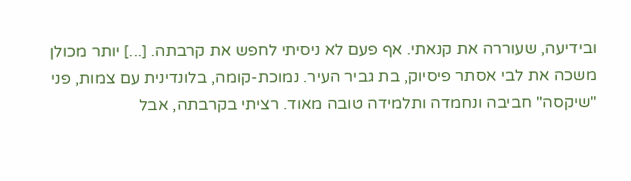ובידיעה, שעוררה את קנאתי. אף פעם לא ניסיתי לחפש את קרבתה. [...] יותר מכולן משכה את לבי אסתר פיסיוק, בת גביר העיר. נמוכת-קומה, בלונדינית עם צמות, פני "שיקסה" חביבה ונחמדה ותלמידה טובה מאוד. רציתי בקרבתה, אבל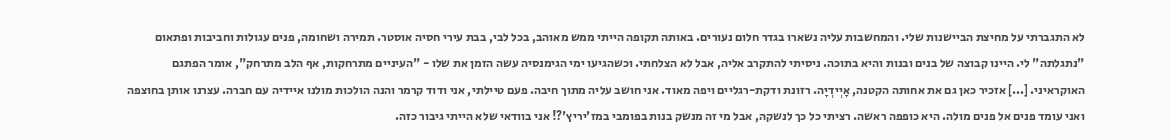לא התגברתי על מחיצת הביישנות שלי. והמחשבות עליה נשארו בגדר חלום נעורים. באותה תקופה הייתי ממש מאוהב, בכל לבי, בבת עירי חסיה אוסטר. תמירה ושחומה, פנים עגולות וחביבות ופתאום "נתגלתה" לי. היינו קבוצה של בנים ובנות והיא בתוכה. ניסיתי להתקרב אליה, אבל לא הצלחתי. וכשהגיעו ימי הגימנסיה עשה הזמן את שלו - "העיניים מתרחקות, אף הלב מתרחק", אומר הפתגם האוקראיני. [...] אזכיר כאן גם את אחותה הקטנה, אָיְידְיָה. רזונת ודקת-רגליים ויפה מאוד. אני חושב עליה מתוך חיבה. פעם טיילתי, אני ודוד קרמר והנה הולכות מולנו איידיה עם חברה. עצרנו אותן בחוצפה ואני עומד פנים אל פנים מולה. היא כופפה ראשה. רציתי כל כך לנשקה, אבל מי זה מנשק בנות בפומבי במז'יריץ'?! אני בוודאי שלא הייתי גיבור כזה.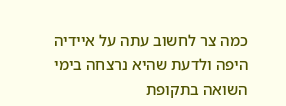כמה צר לחשוב עתה על איידיה היפה ולדעת שהיא נרצחה בימי השואה בתקופת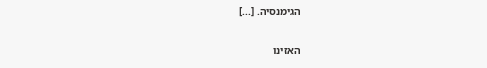הגימנסיה. [...]

האזינו